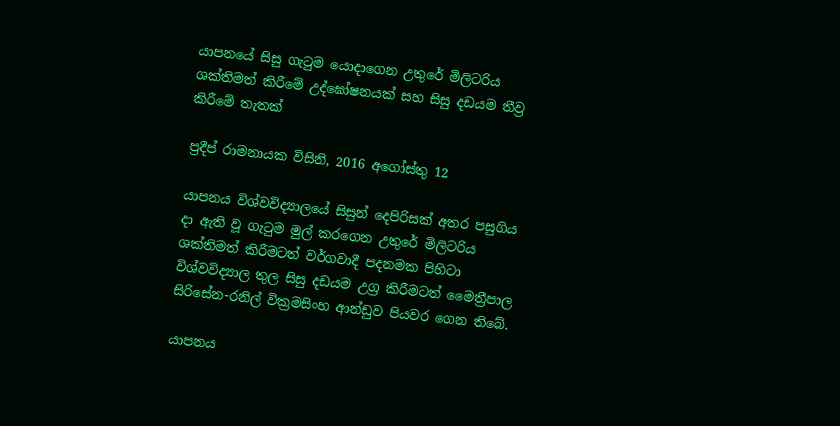යාපනයේ සිසු ගැටුම යොදාගෙන උතුරේ මිලිටරිය ශක්තිමත් කිරීමේ උද්ඝෝෂනයක් සහ සිසු දඩයම තීව්‍ර කිරීමේ තැතක්

ප්‍රදීප් රාමනායක විසිනි, 2016 අගෝස්තු 12

යාපනය විශ්වවිද්‍යාලයේ සිසුන් දෙපිරිසක් අතර පසුගිය දා ඇති වූ ගැටුම මුල් කරගෙන උතුරේ මිලිටරිය ශක්තිමත් කිරීමටත් වර්ගවාදී පදනමක පිහිටා විශ්වවිද්‍යාල තුල සිසු දඩයම උග්‍ර කිරීමටත් මෛත්‍රීපාල සිරිසේන-රනිල් වික්‍රමසිංහ ආන්ඩුව පියවර ගෙන තිබේ.

යාපනය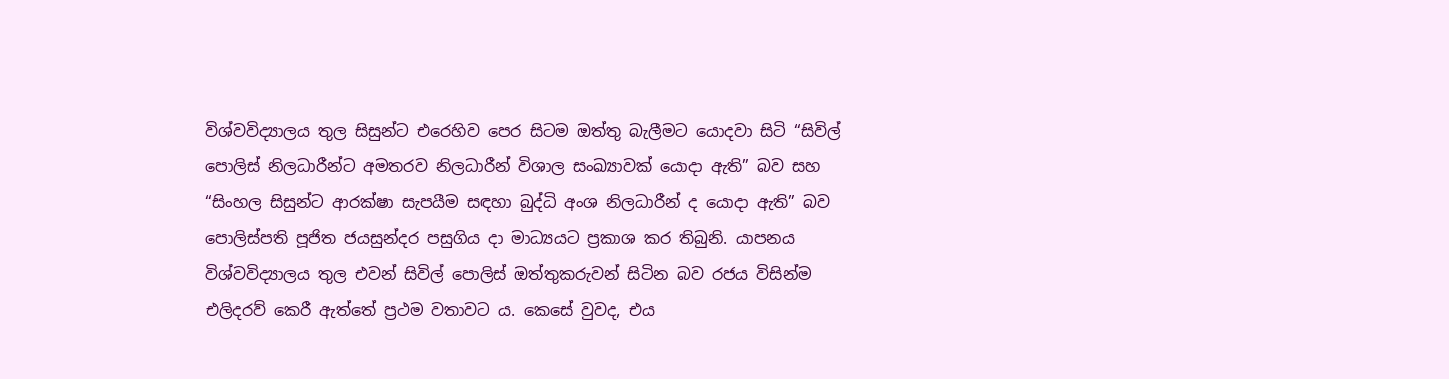විශ්වවිද්‍යාලය තුල සිසුන්ට එරෙහිව පෙර සිටම ඔත්තු බැලීමට යොදවා සිටි “සිවිල් පොලිස් නිලධාරීන්ට අමතරව නිලධාරීන් විශාල සංඛ්‍යාවක් යොදා ඇති” බව සහ “සිංහල සිසුන්ට ආරක්ෂා සැපයීම සඳහා බුද්ධි අංශ නිලධාරීන් ද යොදා ඇති” බව පොලිස්පති පූජිත ජයසුන්දර පසුගිය දා මාධ්‍යයට ප්‍රකාශ කර තිබුනි. යාපනය විශ්වවිද්‍යාලය තුල එවන් සිවිල් පොලිස් ඔත්තුකරුවන් සිටින බව රජය විසින්ම එලිදරව් කෙරී ඇත්තේ ප්‍රථම වතාවට ය. කෙසේ වුවද, එය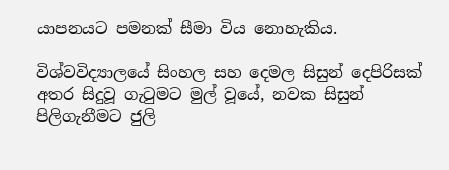යාපනයට පමනක් සීමා විය නොහැකිය.

විශ්වවිද්‍යාලයේ සිංහල සහ දෙමල සිසුන් දෙපිරිසක් අතර සිදුවූ ගැටුමට මුල් වූයේ, නවක සිසුන් පිලිගැනීමට ජුලි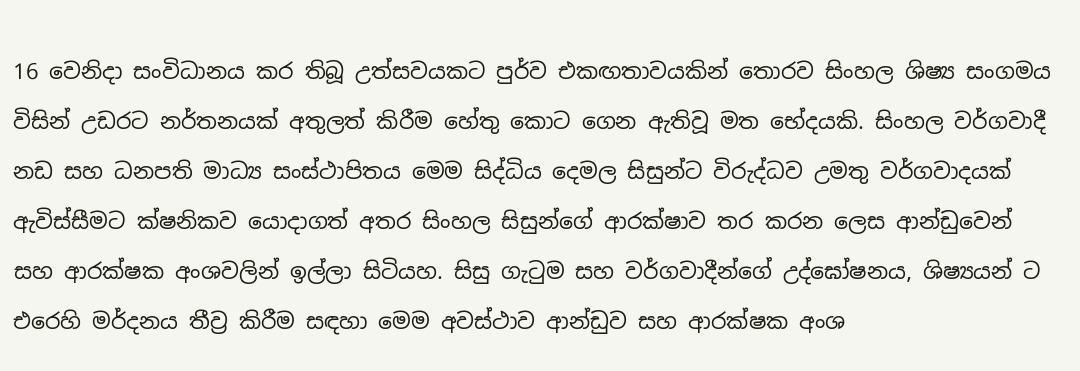16 වෙනිදා සංවිධානය කර තිබූ උත්සවයකට පුර්ව එකඟතාවයකින් තොරව සිංහල ශිෂ්‍ය සංගමය විසින් උඩරට නර්තනයක් අතුලත් කිරීම හේතු කොට ගෙන ඇතිවූ මත භේදයකි. සිංහල වර්ගවාදී නඩ සහ ධනපති මාධ්‍ය සංස්ථාපිතය මෙම සිද්ධිය දෙමල සිසුන්ට විරුද්ධව උමතු වර්ගවාදයක් ඇවිස්සීමට ක්ෂනිකව යොදාගත් අතර සිංහල සිසුන්ගේ ආරක්ෂාව තර කරන ලෙස ආන්ඩුවෙන් සහ ආරක්ෂක අංශවලින් ඉල්ලා සිටියහ. සිසු ගැටුම සහ වර්ගවාදීන්ගේ උද්ඝෝෂනය, ශිෂ්‍යයන් ට එරෙහි මර්දනය තීව්‍ර කිරීම සඳහා මෙම අවස්ථාව ආන්ඩුව සහ ආරක්ෂක අංශ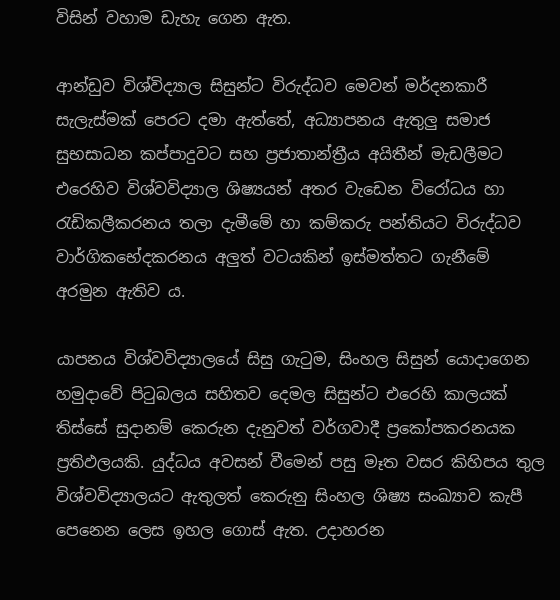විසින් වහාම ඩැහැ ගෙන ඇත.

ආන්ඩුව විශ්විද්‍යාල සිසුන්ට විරුද්ධව මෙවන් මර්දනකාරී සැලැස්මක් පෙරට දමා ඇත්තේ, අධ්‍යාපනය ඇතුලු සමාජ සුභසාධන කප්පාදුවට සහ ප්‍රජාතාන්ත්‍රීය අයිතීන් මැඩලීමට එරෙහිව විශ්වවිද්‍යාල ශිෂ්‍යයන් අතර වැඩෙන විරෝධය හා රැඩිකලීකරනය තලා දැමීමේ හා කම්කරු පන්තියට විරුද්ධව වාර්ගිකභේදකරනය අලුත් වටයකින් ඉස්මත්තට ගැනීමේ අරමුන ඇතිව ය.

යාපනය විශ්වවිද්‍යාලයේ සිසු ගැටුම, සිංහල සිසුන් යොදාගෙන හමුදාවේ පිටුබලය සහිතව දෙමල සිසුන්ට එරෙහි කාලයක් තිස්සේ සුදානම් කෙරුන දැනුවත් වර්ගවාදී ප්‍රකෝපකරනයක ප්‍රතිඵලයකි. යුද්ධය අවසන් වීමෙන් පසු මෑත වසර කිහිපය තුල විශ්වවිද්‍යාලයට ඇතුලත් කෙරුනු සිංහල ශිෂ්‍ය සංඛ්‍යාව කැපී පෙනෙන ලෙස ඉහල ගොස් ඇත. උදාහරන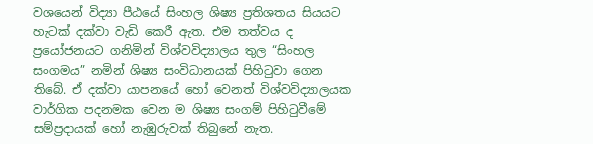වශයෙන් විද්‍යා පීඨයේ සිංහල ශිෂ්‍ය ප්‍රතිශතය සියයට හැටක් දක්වා වැඩි කෙරී ඇත. එම තත්වය ද ප්‍රයෝජනයට ගනිමින් විශ්වවිද්‍යාලය තුල “සිංහල සංගමය” නමින් ශිෂ්‍ය සංවිධානයක් පිහිටුවා ගෙන තිබේ. ඒ දක්වා යාපනයේ හෝ වෙනත් විශ්වවිද්‍යාලයක වාර්ගික පදනමක වෙන ම ශිෂ්‍ය සංගම් පිහිටුවීමේ සම්ප්‍රදායක් හෝ නැඹුරුවක් තිබුනේ නැත.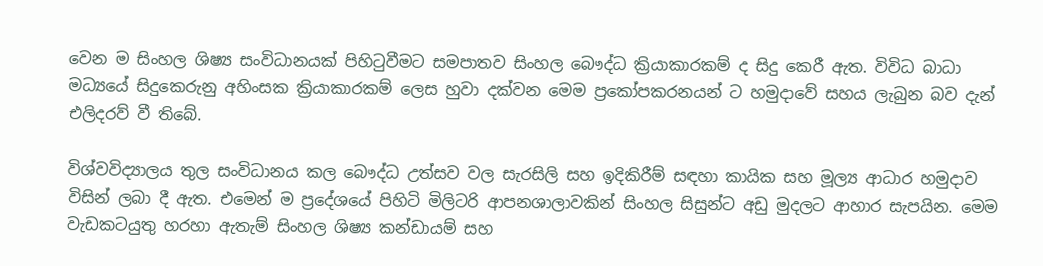වෙන ම සිංහල ශිෂ්‍ය සංවිධානයක් පිහිටුවීමට සමපාතව සිංහල බෞද්ධ ක්‍රියාකාරකම් ද සිදු කෙරී ඇත. විවිධ බාධා මධ්‍යයේ සිදුකෙරුනු අහිංසක ක්‍රියාකාරකම් ලෙස හුවා දක්වන මෙම ප්‍රකෝපකරනයන් ට හමුදාවේ සහය ලැබුන බව දැන් එලිදරව් වී තිබේ.

විශ්වවිද්‍යාලය තුල සංවිධානය කල බෞද්ධ උත්සව වල සැරසිලි සහ ඉදිකිරීම් සඳහා කායික සහ මූල්‍ය ආධාර හමුදාව විසින් ලබා දී ඇත. එමෙන් ම ප්‍රදේශයේ පිහිටි මිලිටරි ආපනශාලාවකින් සිංහල සිසුන්ට අඩු මුදලට ආහාර සැපයින. මෙම වැඩකටයුතු හරහා ඇතැම් සිංහල ශිෂ්‍ය කන්ඩායම් සහ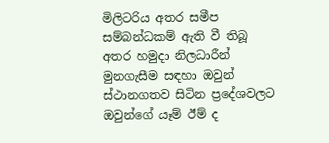මිලිටරිය අතර සමීප සම්බන්ධකම් ඇති වී තිබූ අතර හමුදා නිලධාරීන් මුනගැසීම සඳහා ඔවුන් ස්ථානගතව සිටින ප්‍රදේශවලට ඔවුන්ගේ යෑම් ඊම් ද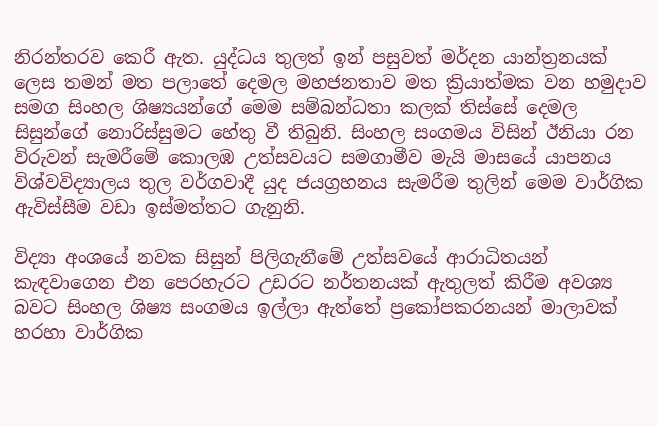නිරන්තරව කෙරී ඇත. යුද්ධය තුලත් ඉන් පසුවත් මර්දන යාන්ත්‍රනයක් ලෙස තමන් මත පලාතේ දෙමල මහජනතාව මත ක්‍රියාත්මක වන හමුදාව සමග සිංහල ශිෂ්‍යයන්ගේ මෙම සම්බන්ධතා කලක් තිස්සේ දෙමල සිසුන්ගේ නොරිස්සුමට හේතු වී තිබුනි. සිංහල සංගමය විසින් ඊනියා රන විරුවන් සැමරීමේ කොලඹ උත්සවයට සමගාමීව මැයි මාසයේ යාපනය විශ්වවිද්‍යාලය තුල වර්ගවාදී යුද ජයග්‍රහනය සැමරීම තුලින් මෙම වාර්ගික ඇවිස්සීම වඩා ඉස්මත්තට ගැනුනි.

විද්‍යා අංශයේ නවක සිසුන් පිලිගැනීමේ උත්සවයේ ආරාධිතයන් කැඳවාගෙන එන පෙරහැරට උඩරට නර්තනයක් ඇතුලත් කිරීම අවශ්‍ය බවට සිංහල ශිෂ්‍ය සංගමය ඉල්ලා ඇත්තේ ප්‍රකෝපකරනයන් මාලාවක් හරහා වාර්ගික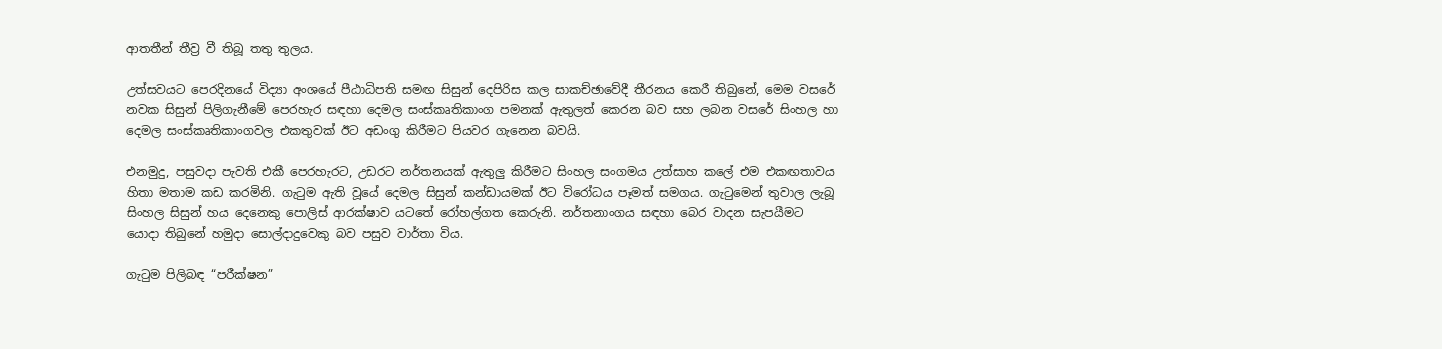ආතතීන් තීව්‍ර වී තිබූ තතු තුලය.

උත්සවයට පෙරදිනයේ විද්‍යා අංශයේ පීඨාධිපති සමඟ සිසුන් දෙපිරිස කල සාකච්ඡාවේදී තීරනය කෙරී තිබුනේ, මෙම වසරේ නවක සිසුන් පිලිගැනීමේ පෙරහැර සඳහා දෙමල සංස්කෘතිකාංග පමනක් ඇතුලත් කෙරන බව සහ ලබන වසරේ සිංහල හා දෙමල සංස්කෘතිකාංගවල එකතුවක් ඊට අඩංගු කිරීමට පියවර ගැනෙන බවයි.

එනමුදු, පසුවදා පැවති එකී පෙරහැරට, උඩරට නර්තනයක් ඇතුලු කිරීමට සිංහල සංගමය උත්සාහ කලේ එම එකඟතාවය හිතා මතාම කඩ කරමිනි. ගැටුම ඇති වූයේ දෙමල සිසුන් කන්ඩායමක් ඊට විරෝධය පෑමත් සමගය. ගැටුමෙන් තුවාල ලැබූ සිංහල සිසුන් හය දෙනෙකු පොලිස් ආරක්ෂාව යටතේ රෝහල්ගත කෙරුනි. නර්තනාංගය සඳහා බෙර වාදන සැපයීමට යොදා තිබුනේ හමුදා සොල්දාදුවෙකු බව පසුව වාර්තා විය.

ගැටුම පිලිබඳ “පරීක්ෂන”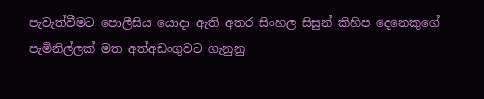පැවැත්වීමට පොලීසිය යොදා ඇති අතර සිංහල සිසුන් කිහිප දෙනෙකුගේ පැමිනිල්ලක් මත අත්අඩංගුවට ගැනුනු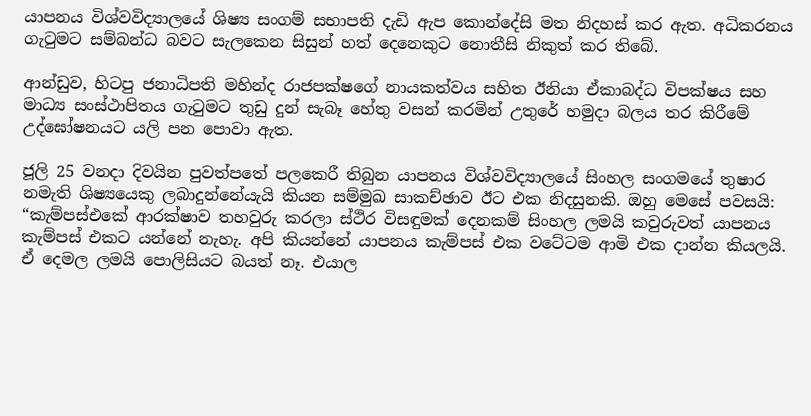යාපනය විශ්වවිද්‍යාලයේ ශිෂ්‍ය සංගම් සභාපති දැඩි ඇප කොන්දේසි මත නිදහස් කර ඇත. අධිකරනය ගැටුමට සම්බන්ධ බවට සැලකෙන සිසුන් හත් දෙනෙකුට නොතීසි නිකුත් කර තිබේ.

ආන්ඩුව, හිටපු ජනාධිපති මහින්ද රාජපක්ෂගේ නායකත්වය සහිත ඊනියා ඒකාබද්ධ විපක්ෂය සහ මාධ්‍ය සංස්ථාපිතය ගැටුමට තුඩු දුන් සැබෑ හේතු වසන් කරමින් උතුරේ හමුදා බලය තර කිරීමේ උද්ඝෝෂනයට යලි පන පොවා ඇත.

ජූලි 25 වනදා දිවයින පුවත්පතේ පලකෙරී තිබුන යාපනය විශ්වවිද්‍යාලයේ සිංහල සංගමයේ තුෂාර නමැති ශිෂ්‍යයෙකු ලබාදුන්නේයැයි කියන සම්මුඛ සාකච්ඡාව ඊට එක නිදසුනකි. ඔහු මෙසේ පවසයි: “කැම්පස්එකේ ආරක්ෂාව තහවුරු කරලා ස්ථිර විසඳුමක් දෙනකම් සිංහල ලමයි කවුරුවත් යාපනය කැම්පස් එකට යන්නේ නැහැ. අපි කියන්නේ යාපනය කැම්පස් එක වටේටම ආමි එක දාන්න කියලයි. ඒ දෙමල ලමයි පොලිසියට බයත් නෑ. එයාල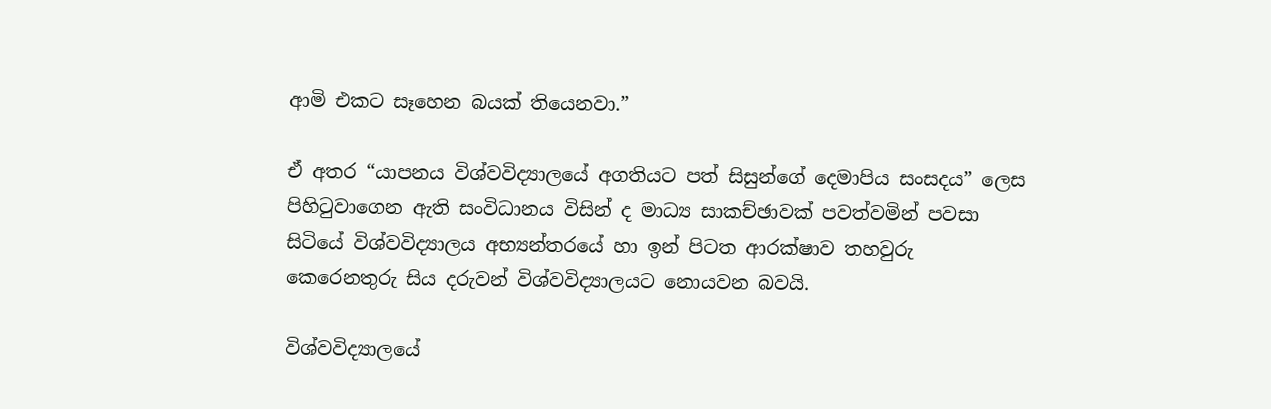ආමි එකට සෑහෙන බයක් තියෙනවා.”

ඒ අතර “යාපනය විශ්වවිද්‍යාලයේ අගතියට පත් සිසුන්ගේ දෙමාපිය සංසදය” ලෙස පිහිටුවාගෙන ඇති සංවිධානය විසින් ද මාධ්‍ය සාකච්ඡාවක් පවත්වමින් පවසා සිටියේ විශ්වවිද්‍යාලය අභ්‍යන්තරයේ හා ඉන් පිටත ආරක්ෂාව තහවුරු කෙරෙනතුරු සිය දරුවන් විශ්වවිද්‍යාලයට නොයවන බවයි.

විශ්වවිද්‍යාලයේ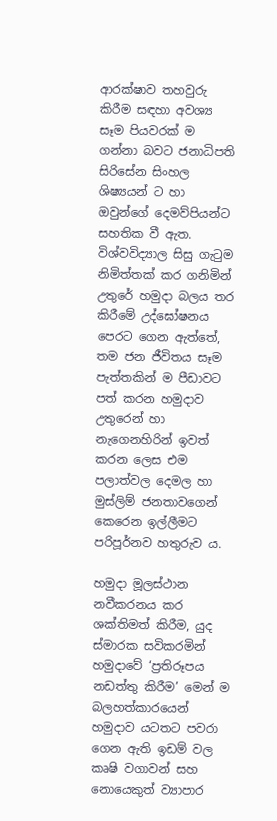ආරක්ෂාව තහවුරු කිරීම සඳහා අවශ්‍ය සෑම පියවරක් ම ගන්නා බවට ජනාධිපති සිරිසේන සිංහල ශිෂ්‍යයන් ට හා ඔවුන්ගේ දෙමව්පියන්ට සහතික වී ඇත. විශ්වවිද්‍යාල සිසු ගැටුම නිමිත්තක් කර ගනිමින් උතුරේ හමුදා බලය තර කිරීමේ උද්ඝෝෂනය පෙරට ගෙන ඇත්තේ, තම ජන ජීවිතය සෑම පැත්තකින් ම පීඩාවට පත් කරන හමුදාව උතුරෙන් හා නැගෙනහිරින් ඉවත් කරන ලෙස එම පලාත්වල දෙමල හා මුස්ලිම් ජනතාවගෙන් කෙරෙන ඉල්ලීමට පරිපූර්නව හතුරුව ය.

හමුදා මූලස්ථාන නවීකරනය කර ශක්තිමත් කිරීම, යුද ස්මාරක සවිකරමින් හමුදාවේ ‘ප්‍රතිරූපය නඩත්තු කිරීම’ මෙන් ම බලහත්කාරයෙන් හමුදාව යටතට පවරා ගෙන ඇති ඉඩම් වල කෘෂි වගාවන් සහ නොයෙකුත් ව්‍යාපාර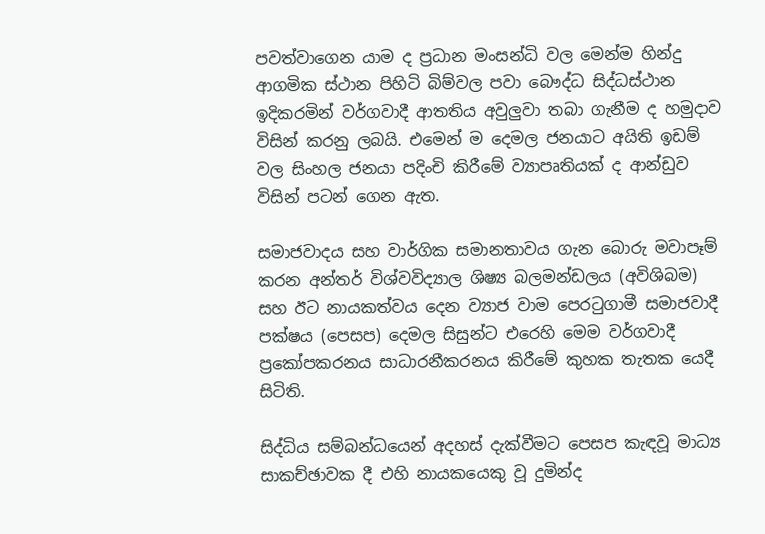පවත්වාගෙන යාම ද ප්‍රධාන මංසන්ධි වල මෙන්ම හින්දු ආගමික ස්ථාන පිහිටි බිම්වල පවා බෞද්ධ සිද්ධස්ථාන ඉදිකරමින් වර්ගවාදී ආතතිය අවුලුවා තබා ගැනීම ද හමුදාව විසින් කරනු ලබයි. එමෙන් ම දෙමල ජනයාට අයිති ඉඩම් වල සිංහල ජනයා පදිංචි කිරීමේ ව්‍යාපෘතියක් ද ආන්ඩුව විසින් පටන් ගෙන ඇත.

සමාජවාදය සහ වාර්ගික සමානතාවය ගැන බොරු මවාපෑම් කරන අන්තර් විශ්වවිද්‍යාල ශිෂ්‍ය බලමන්ඩලය (අවිශිබම) සහ ඊට නායකත්වය දෙන ව්‍යාජ වාම පෙරටුගාමී සමාජවාදී පක්ෂය (පෙසප) දෙමල සිසුන්ට එරෙහි මෙම වර්ගවාදී ප්‍රකෝපකරනය සාධාරනීකරනය කිරීමේ කුහක තැතක යෙදී සිටිති.

සිද්ධිය සම්බන්ධයෙන් අදහස් දැක්වීමට පෙසප කැඳවූ මාධ්‍ය සාකච්ඡාවක දී එහි නායකයෙකු වූ දුමින්ද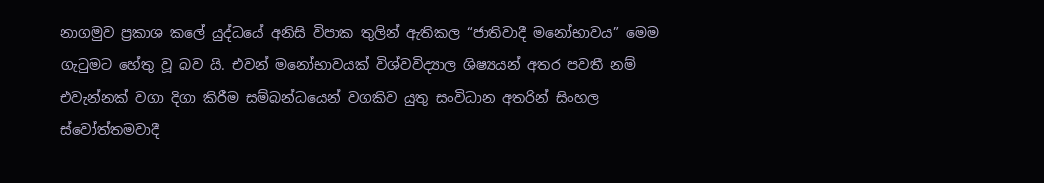නාගමුව ප්‍රකාශ කලේ යුද්ධයේ අනිසි විපාක තුලින් ඇතිකල “ජාතිවාදී මනෝභාවය” මෙම ගැටුමට හේතු වූ බව යි. එවන් මනෝභාවයක් විශ්වවිද්‍යාල ශිෂ්‍යයන් අතර පවතී නම් එවැන්නක් වගා දිගා කිරීම සම්බන්ධයෙන් වගකිව යුතු සංවිධාන අතරින් සිංහල ස්වෝත්තමවාදී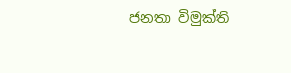ජනතා විමුක්ති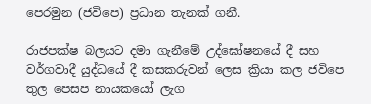පෙරමුන (ජවිපෙ) ප්‍රධාන තැනක් ගනී.

රාජපක්ෂ බලයට දමා ගැනීමේ උද්ඝෝෂනයේ දී සහ වර්ගවාදී යුද්ධයේ දී කසකරුවන් ලෙස ක්‍රියා කල ජවිපෙ තුල පෙසප නායකයෝ ලැග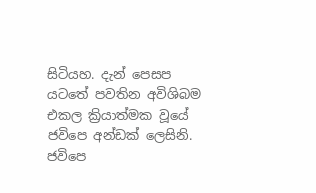සිටියහ. දැන් පෙසප යටතේ පවතින අවිශිබම එකල ක්‍රියාත්මක වූයේ ජවිපෙ අන්ඩක් ලෙසිනි. ජවිපෙ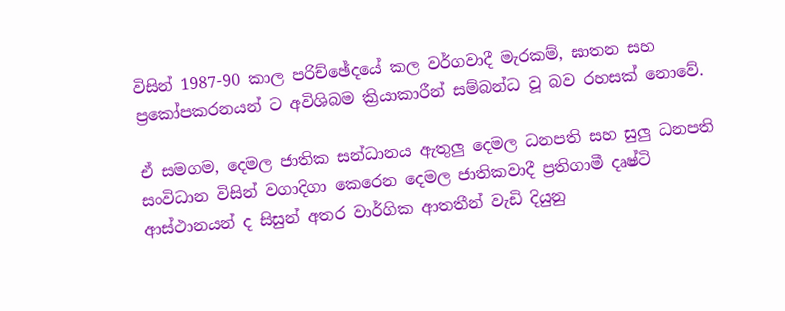විසින් 1987-90 කාල පරිච්ඡේදයේ කල වර්ගවාදී මැරකම්, ඝාතන සහ ප්‍රකෝපකරනයන් ට අවිශිබම ක්‍රියාකාරීන් සම්බන්ධ වූ බව රහසක් නොවේ.

ඒ සමගම, දෙමල ජාතික සන්ධානය ඇතුලු දෙමල ධනපති සහ සුලු ධනපති සංවිධාන විසින් වගාදිගා කෙරෙන දෙමල ජාතිකවාදී ප්‍රතිගාමී දෘෂ්ටි ආස්ථානයන් ද සිසුන් අතර වාර්ගික ආතතීන් වැඩි දියුනු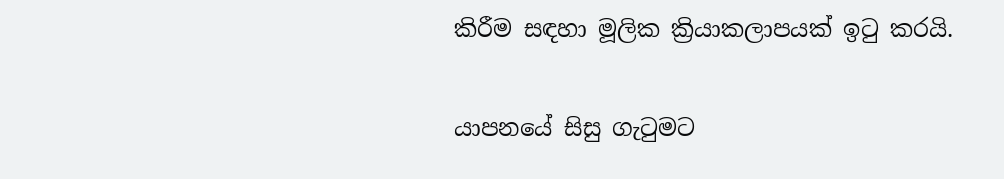කිරීම සඳහා මූලික ක්‍රියාකලාපයක් ඉටු කරයි.

යාපනයේ සිසු ගැටුමට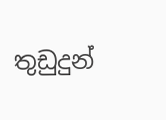තුඩුදුන්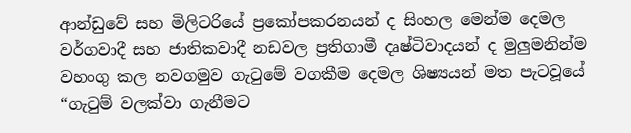ආන්ඩුවේ සහ මිලිටරියේ ප්‍රකෝපකරනයන් ද සිංහල මෙන්ම දෙමල වර්ගවාදී සහ ජාතිකවාදී නඩවල ප්‍රතිගාමී දෘෂ්ටිවාදයන් ද මුලුමනින්ම වහංගු කල නවගමුව ගැටුමේ වගකීම දෙමල ශිෂ්‍යයන් මත පැටවූයේ “ගැටුම් වලක්වා ගැනීමට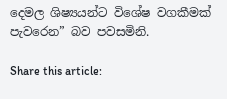දෙමල ශිෂ්‍යයන්ට විශේෂ වගකීමක් පැවරෙන” බව පවසමිනි.

Share this article: